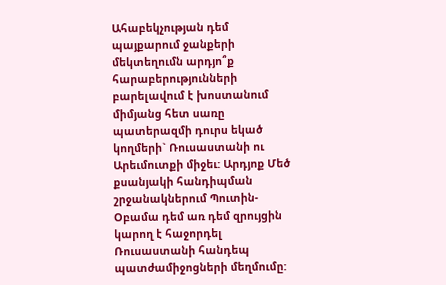Ահաբեկչության դեմ պայքարում ջանքերի մեկտեղումն արդյո՞ք հարաբերությունների բարելավում է խոստանում միմյանց հետ սառը պատերազմի դուրս եկած կողմերի` Ռուսաստանի ու Արեւմուտքի միջեւ: Արդյոք Մեծ քսանյակի հանդիպման շրջանակներում Պուտին-Օբամա դեմ առ դեմ զրույցին կարող է հաջորդել Ռուսաստանի հանդեպ պատժամիջոցների մեղմումը: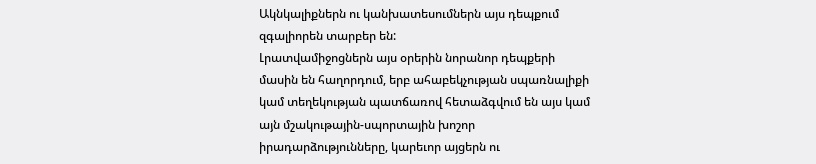Ակնկալիքներն ու կանխատեսումներն այս դեպքում զգալիորեն տարբեր են:
Լրատվամիջոցներն այս օրերին նորանոր դեպքերի մասին են հաղորդում, երբ ահաբեկչության սպառնալիքի կամ տեղեկության պատճառով հետաձգվում են այս կամ այն մշակութային-սպորտային խոշոր իրադարձությունները, կարեւոր այցերն ու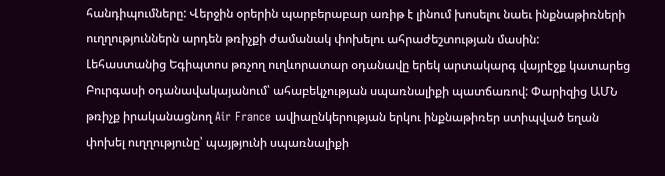հանդիպումները: Վերջին օրերին պարբերաբար առիթ է լինում խոսելու նաեւ ինքնաթիռների ուղղություններն արդեն թռիչքի ժամանակ փոխելու ահրաժեշտության մասին:
Լեհաստանից Եգիպտոս թռչող ուղևորատար օդանավը երեկ արտակարգ վայրէջք կատարեց Բուրգասի օդանավակայանում՝ ահաբեկչության սպառնալիքի պատճառով: Փարիզից ԱՄՆ թռիչք իրականացնող Air France ավիաընկերության երկու ինքնաթիռեր ստիպված եղան փոխել ուղղությունը՝ պայթյունի սպառնալիքի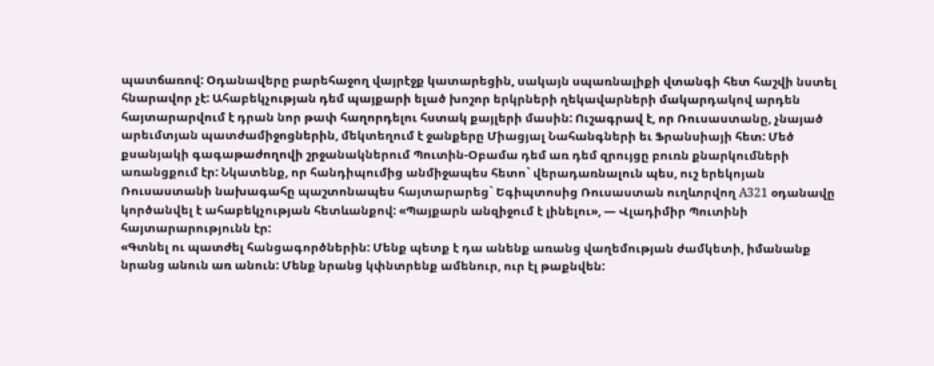պատճառով: Օդանավերը բարեհաջող վայրէջք կատարեցին, սակայն սպառնալիքի վտանգի հետ հաշվի նստել հնարավոր չէ: Ահաբեկչության դեմ պայքարի ելած խոշոր երկրների ղեկավարների մակարդակով արդեն հայտարարվում է դրան նոր թափ հաղորդելու հստակ քայլերի մասին: Ուշագրավ է, որ Ռուսաստանը, չնայած արեւմտյան պատժամիջոցներին, մեկտեղում է ջանքերը Միացյալ Նահանգների եւ Ֆրանսիայի հետ: Մեծ քսանյակի գագաթաժողովի շրջանակներում Պուտին-Օբամա դեմ առ դեմ զրույցը բուռն քնարկումների առանցքում էր: Նկատենք, որ հանդիպումից անմիջապես հետո` վերադառնալուն պես, ուշ երեկոյան Ռուսաստանի նախագահը պաշտոնապես հայտարարեց` Եգիպտոսից Ռուսաստան ուղևորվող A321 օդանավը կործանվել է ահաբեկչության հետևանքով: «Պայքարն անզիջում է լինելու», — Վլադիմիր Պուտինի հայտարարությունն էր:
«Գտնել ու պատժել հանցագործներին: Մենք պետք է դա անենք առանց վաղեմության ժամկետի, իմանանք նրանց անուն առ անուն: Մենք նրանց կփնտրենք ամենուր, ուր էլ թաքնվեն: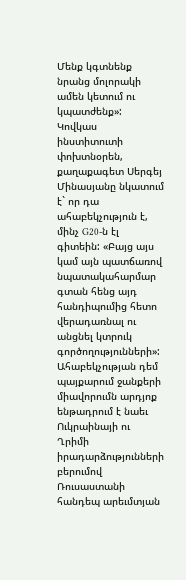Մենք կգտնենք նրանց մոլորակի ամեն կետում ու կպատժենք»:
Կովկաս ինստիտուտի փոխտնօրեն, քաղաքագետ Սերգեյ Մինասյանը նկատում է` որ դա ահաբեկչություն է, մինչ G20-ն էլ գիտեին: «Բայց այս կամ այն պատճառով նպատակահարմար գտան հենց այդ հանդիպումից հետո վերադառնալ ու անցնել կտրուկ գործողությունների»:
Ահաբեկչության դեմ պայքարում ջանքերի միավորումն արդյոք ենթադրում է նաեւ Ուկրաինայի ու Ղրիմի իրադարձությունների բերումով Ռուսաստանի հանդեպ արեւմտյան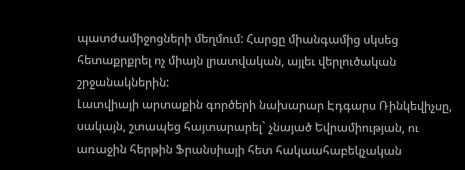պատժամիջոցների մեղմում: Հարցը միանգամից սկսեց հետաքրքրել ոչ միայն լրատվական, այլեւ վերլուծական շրջանակներին:
Լատվիայի արտաքին գործերի նախարար Էդգարս Ռինկեվիչսը, սակայն, շտապեց հայտարարել` չնայած Եվրամիության, ու առաջին հերթին Ֆրանսիայի հետ հակաահաբեկչական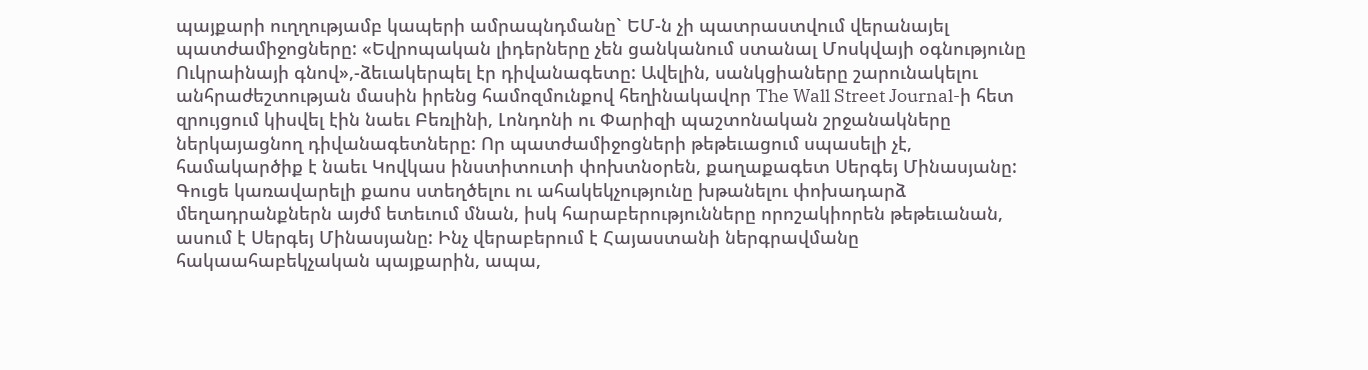պայքարի ուղղությամբ կապերի ամրապնդմանը` ԵՄ-ն չի պատրաստվում վերանայել պատժամիջոցները: «Եվրոպական լիդերները չեն ցանկանում ստանալ Մոսկվայի օգնությունը Ուկրաինայի գնով»,-ձեւակերպել էր դիվանագետը: Ավելին, սանկցիաները շարունակելու անհրաժեշտության մասին իրենց համոզմունքով հեղինակավոր The Wall Street Journal-ի հետ զրույցում կիսվել էին նաեւ Բեռլինի, Լոնդոնի ու Փարիզի պաշտոնական շրջանակները ներկայացնող դիվանագետները: Որ պատժամիջոցների թեթեւացում սպասելի չէ, համակարծիք է նաեւ Կովկաս ինստիտուտի փոխտնօրեն, քաղաքագետ Սերգեյ Մինասյանը:
Գուցե կառավարելի քաոս ստեղծելու ու ահակեկչությունը խթանելու փոխադարձ մեղադրանքներն այժմ ետեւում մնան, իսկ հարաբերությունները որոշակիորեն թեթեւանան, ասում է Սերգեյ Մինասյանը: Ինչ վերաբերում է Հայաստանի ներգրավմանը հակաահաբեկչական պայքարին, ապա,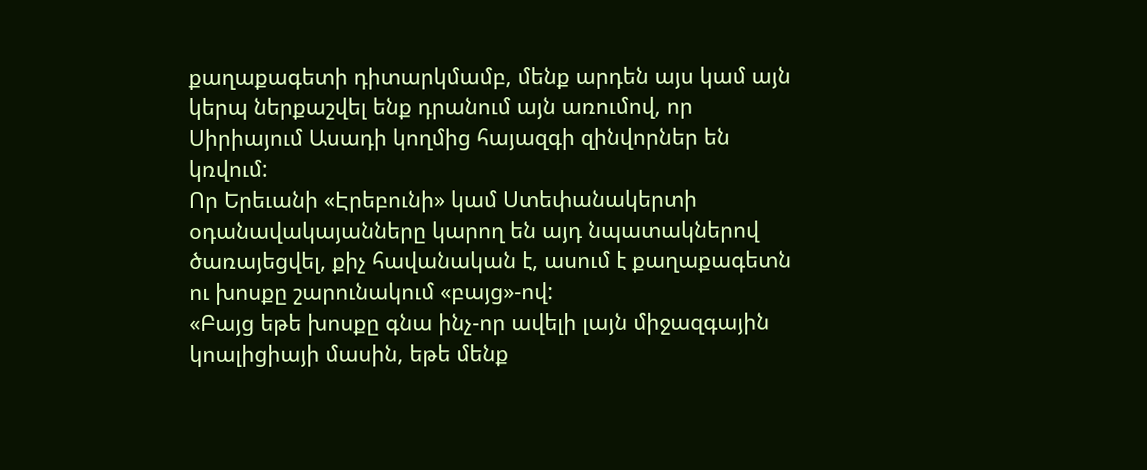քաղաքագետի դիտարկմամբ, մենք արդեն այս կամ այն կերպ ներքաշվել ենք դրանում այն առումով, որ Սիրիայում Ասադի կողմից հայազգի զինվորներ են կռվում:
Որ Երեւանի «Էրեբունի» կամ Ստեփանակերտի օդանավակայանները կարող են այդ նպատակներով ծառայեցվել, քիչ հավանական է, ասում է քաղաքագետն ու խոսքը շարունակում «բայց»-ով:
«Բայց եթե խոսքը գնա ինչ-որ ավելի լայն միջազգային կոալիցիայի մասին, եթե մենք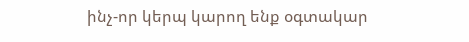ինչ-որ կերպ կարող ենք օգտակար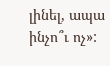լինել, ապա ինչո՞ւ ոչ»: